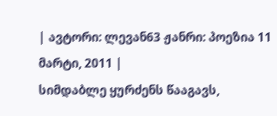| ავტორი: ლევან63 ჟანრი: პოეზია 11 მარტი, 2011 |
სიმდაბლე ყურძენს წააგავს,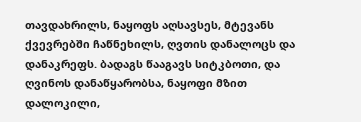თავდახრილს, ნაყოფს აღსავსეს, მტევანს ქვევრებში ჩაწნეხილს, ღვთის დანალოცს და დანაკრეფს. ბადაგს წააგავს სიტკბოთი, და ღვინოს დანაწყარობსა, ნაყოფი მზით დალოკილი,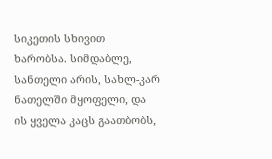სიკეთის სხივით ხარობსა. სიმდაბლე, სანთელი არის, სახლ-კარ ნათელში მყოფელი, და ის ყველა კაცს გაათბობს,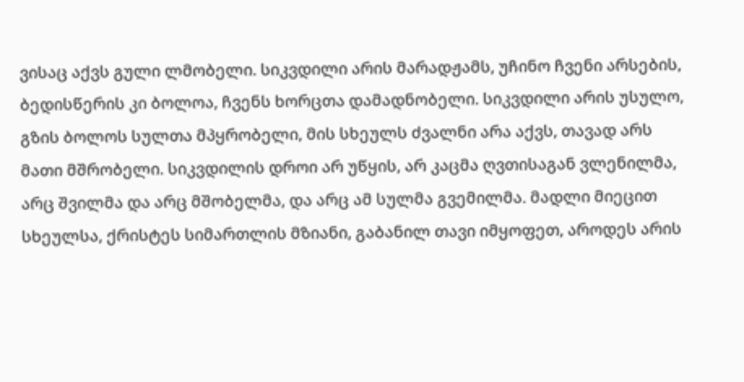ვისაც აქვს გული ლმობელი. სიკვდილი არის მარადჟამს, უჩინო ჩვენი არსების, ბედისწერის კი ბოლოა, ჩვენს ხორცთა დამადნობელი. სიკვდილი არის უსულო, გზის ბოლოს სულთა მპყრობელი, მის სხეულს ძვალნი არა აქვს, თავად არს მათი მშრობელი. სიკვდილის დროი არ უწყის, არ კაცმა ღვთისაგან ვლენილმა, არც შვილმა და არც მშობელმა, და არც ამ სულმა გვემილმა. მადლი მიეცით სხეულსა, ქრისტეს სიმართლის მზიანი, გაბანილ თავი იმყოფეთ, აროდეს არის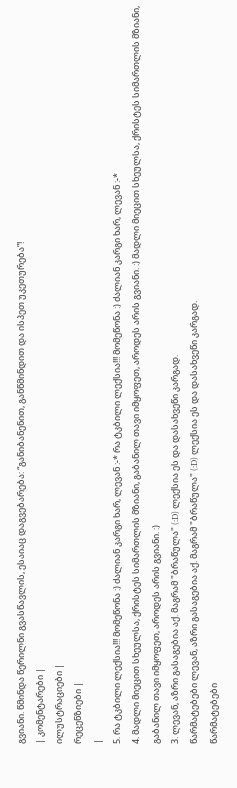გვიანი. წმინდა წერილნი გვასწავლის, ესაიაც დაგვებარება: “განიბანენით, განწმინდით და ისპეთ უკეთურება”!
| კომენტარები |
ილუსტრაციები |
რეცენზიები |
|
5. რა ტკბილი ლექსია!!! მომეწონა :) ძალიან კარგი ხარ, ლევან :-* რა ტკბილი ლექსია!!! მომეწონა :) ძალიან კარგი ხარ, ლევან :-*
4. მადლი მიეცით სხეულსა, ქრისტეს სიმართლის მზიანი, გაბანილ თავი იმყოფეთ, აროდეს არის გვიანი. :) მადლი მიეცით სხეულსა, ქრისტეს სიმართლის მზიანი, გაბანილ თავი იმყოფეთ, აროდეს არის გვიანი. :)
3. ლევან, აზრი გასაგებია აქ. მაგრამ "ბრაწულა" (:D) ლექსია ეს და დასახვეწი კარგად.
წარმატებები ლევან, აზრი გასაგებია აქ. მაგრამ "ბრაწულა" (:D) ლექსია ეს და დასახვეწი კარგად.
წარმატებები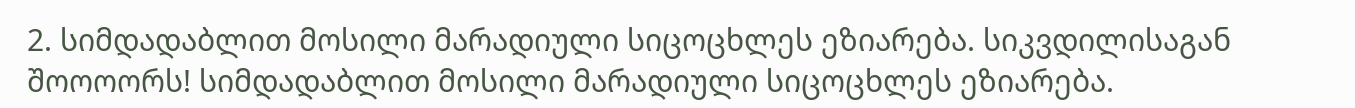2. სიმდადაბლით მოსილი მარადიული სიცოცხლეს ეზიარება. სიკვდილისაგან შოოოორს! სიმდადაბლით მოსილი მარადიული სიცოცხლეს ეზიარება.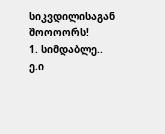სიკვდილისაგან შოოოორს!
1. სიმდაბლე.. ე.ი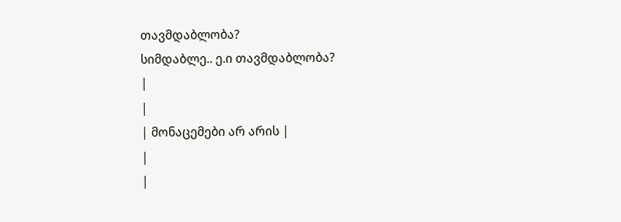თავმდაბლობა?
სიმდაბლე.. ე.ი თავმდაბლობა?
|
|
| მონაცემები არ არის |
|
|